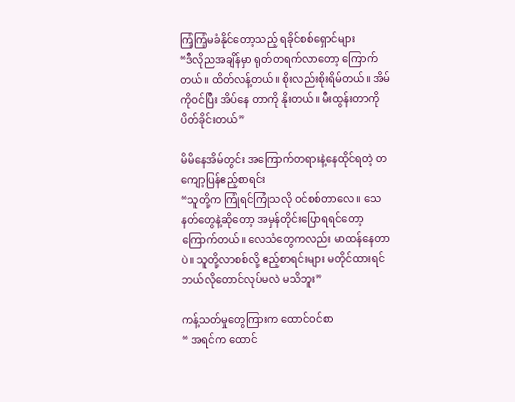ကြံ့ကြံ့မခံနိုင်တော့သည့် ရခိုင်စစ်ရှောင်များ
“ဒီလိုညအချိန်မှာ ရုတ်တရက်လာတော့ ကြောက်တယ်။ ထိတ်လန့်တယ်။ စိုးလည်းစိုးရိမ်တယ်။ အိမ်ကိုဝင်ပြီး အိပ်နေ တာကို နိုးတယ်။ မီးထွန်းတာကို ပိတ်ခိုင်းတယ်”

မိမိနေအိမ်တွင်း အကြောက်တရားနဲ့နေထိုင်ရတဲ့ တကျော့ပြန်ဧည့်စာရင်း
“သူတို့က ကြုံရင်ကြုံသလို ဝင်စစ်တာလေ။ သေနတ်တွေနဲ့ဆိုတော့ အမှန်တိုင်းပြောရရင်တော့ ကြောက်တယ်။ လေသံတွေကလည်း မာထန်နေတာပဲ။ သူတို့လာစစ်လို့ ဧည့်စာရင်းများ မတိုင်ထားရင် ဘယ်လိုတောင်လုပ်မလဲ မသိဘူး”

ကန့်သတ်မှုတွေကြားက ထောင်ဝင်စာ
“ အရင်က ထောင်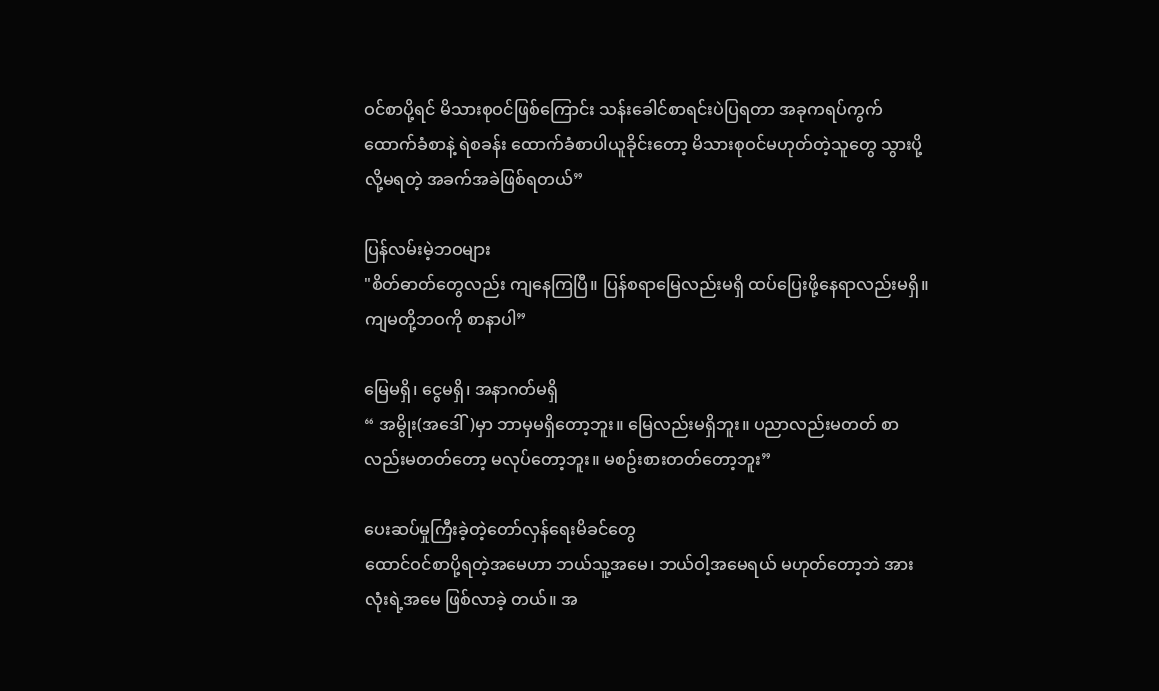ဝင်စာပို့ရင် မိသားစုဝင်ဖြစ်ကြောင်း သန်းခေါင်စာရင်းပဲပြရတာ အခုကရပ်ကွက်ထောက်ခံစာနဲ့ ရဲစခန်း ထောက်ခံစာပါယူခိုင်းတော့ မိသားစုဝင်မဟုတ်တဲ့သူတွေ သွားပို့လို့မရတဲ့ အခက်အခဲဖြစ်ရတယ်”

ပြန်လမ်းမဲ့ဘဝများ
"စိတ်ဓာတ်တွေလည်း ကျနေကြပြီ။ ပြန်စရာမြေလည်းမရှိ ထပ်ပြေးဖို့နေရာလည်းမရှိ။
ကျမတို့ဘဝကို စာနာပါ”

မြေမရှိ၊ ငွေမရှိ၊ အနာဂတ်မရှိ
“ အမွိုး(အဒေါ်)မှာ ဘာမှမရှိတော့ဘူး။ မြေလည်းမရှိဘူး။ ပညာလည်းမတတ် စာလည်းမတတ်တော့ မလုပ်တော့ဘူး။ မစဥ်းစားတတ်တော့ဘူး”

ပေးဆပ်မှုကြီးခဲ့တဲ့တော်လှန်ရေးမိခင်တွေ
ထောင်ဝင်စာပို့ရတဲ့အမေဟာ ဘယ်သူ့အမေ၊ ဘယ်ဝါ့အမေရယ် မဟုတ်တော့ဘဲ အားလုံးရဲ့အမေ ဖြစ်လာခဲ့ တယ်။ အ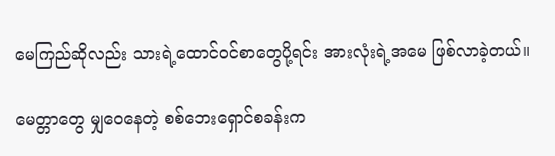မေကြည်ဆိုလည်း သားရဲ့ထောင်ဝင်စာတွေပို့ရင်း အားလုံးရဲ့အမေ ဖြစ်လာခဲ့တယ်။

မေတ္တာတွေ မျှဝေနေတဲ့ စစ်ဘေးရှောင်စခန်းက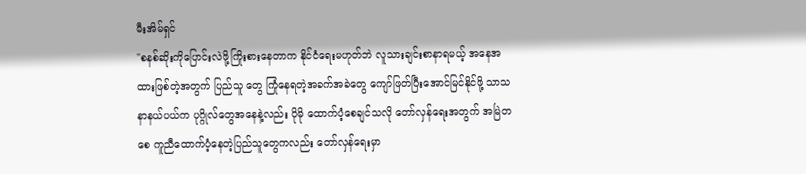မီးအိမ်ရှင်
"စနစ်ဆိုးကိုပြောင်းလဲဖို့ကြိုးစားနေတာက နိုင်ငံရေးမဟုတ်ဘဲ လူသားချင်းစာနာရမယ့် အနေအထားဖြစ်တဲ့အတွက် ပြည်သူ တွေ ကြုံနေရတဲ့အခက်အခဲတွေ ကျော်ဖြတ်ပြီးအောင်မြင်နိုင်ဖို့ သာသနာနယ်ပယ်က ပုဂ္ဂိုလ်တွေအနေနဲ့လည်း ပိုမို ထောက်ပံ့စေချင်သလို တော်လှန်ရေးအတွက် အမြဲတစေ ကူညီထောက်ပံ့နေတဲ့ပြည်သူတွေကလည်း တော်လှန်ရေးမှာ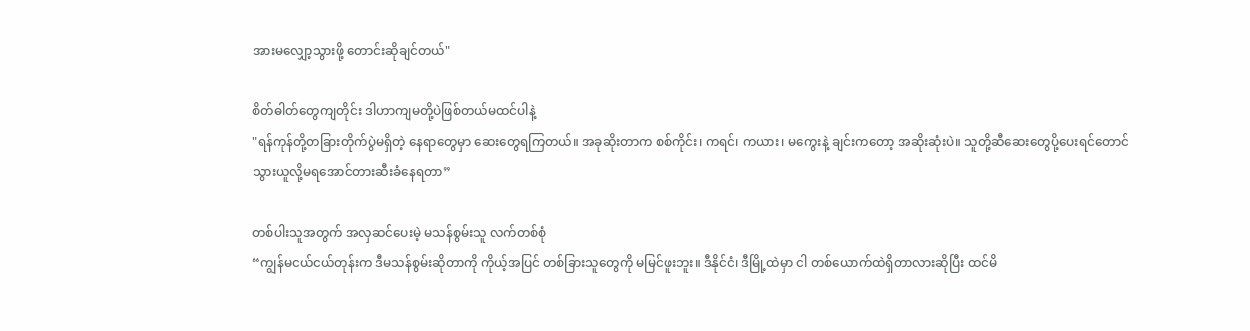အားမလျှော့သွားဖို့ တောင်းဆိုချင်တယ်"

စိတ်ဓါတ်တွေကျတိုင်း ဒါဟာကျမတို့ပဲဖြစ်တယ်မထင်ပါနဲ့
"ရန်ကုန်တို့တခြားတိုက်ပွဲမရှိတဲ့ နေရာတွေမှာ ဆေးတွေရကြတယ်။ အခုဆိုးတာက စစ်ကိုင်း၊ ကရင်၊ ကယား၊ မကွေးနဲ့ ချင်းကတော့ အဆိုးဆုံးပဲ။ သူတို့ဆီဆေးတွေပို့ပေးရင်တောင် သွားယူလို့မရအောင်တားဆီးခံနေရတာ”

တစ်ပါးသူအတွက် အလှဆင်ပေးမဲ့ မသန်စွမ်းသူ လက်တစ်စုံ
“ကျွန်မငယ်ငယ်တုန်းက ဒီမသန်စွမ်းဆိုတာကို ကိုယ့်အပြင် တစ်ခြားသူတွေကို မမြင်ဖူးဘူး။ ဒီနိုင်ငံ၊ ဒီမြို့ထဲမှာ ငါ တစ်ယောက်ထဲရှိတာလားဆိုပြီး ထင်မိ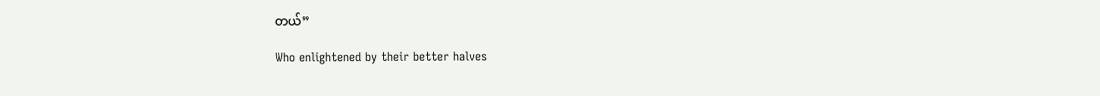တယ်”

Who enlightened by their better halves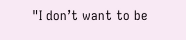"I don’t want to be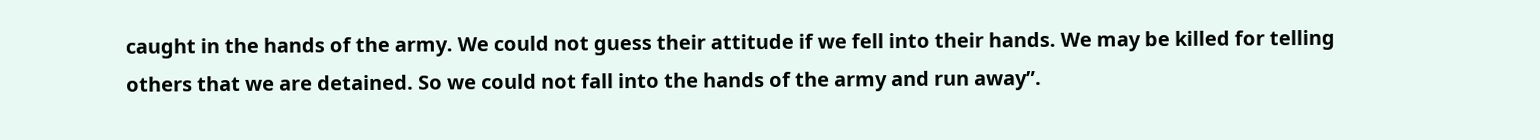caught in the hands of the army. We could not guess their attitude if we fell into their hands. We may be killed for telling others that we are detained. So we could not fall into the hands of the army and run away”.